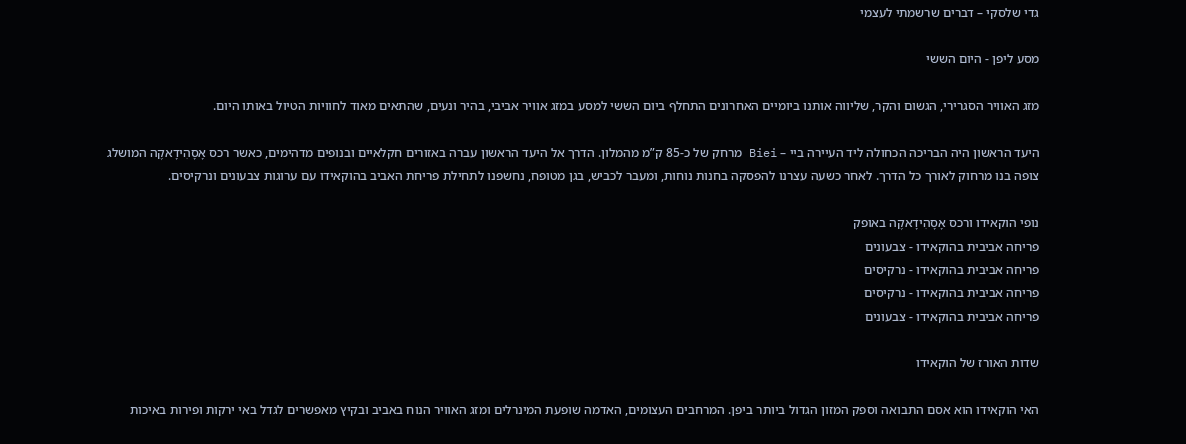גדי שלסקי – דברים שרשמתי לעצמי

מסע ליפן - היום הששי

מזג האוויר הסגרירי, הגשום והקר, שליווה אותנו ביומיים האחרונים התחלף ביום הששי למסע במזג אוויר אביבי, בהיר ונעים, שהתאים מאוד לחוויות הטיול באותו היום.

היעד הראשון היה הבריכה הכחולה ליד העיירה ביי – Biei מרחק של כ-85 ק”מ מהמלון. הדרך אל היעד הראשון עברה באזורים חקלאיים ובנופים מדהימים, כאשר רכס אָסָהִידָאקֶה המושלג צופה בנו מרחוק לאורך כל הדרך. לאחר כשעה עצרנו להפסקה בחנות נוחות, ומעבר לכביש, בגן מטופח, נחשפנו לתחילת פריחת האביב בהוקאידו עם ערוגות צבעונים ונרקיסים.

נופי הוקאידו ורכס אָסָהִידָאקֶה באופק
פריחה אביבית בהוקאידו - צבעונים
פריחה אביבית בהוקאידו - נרקיסים
פריחה אביבית בהוקאידו - נרקיסים
פריחה אביבית בהוקאידו - צבעונים

שדות האורז של הוקאידו

האי הוקאידו הוא אסם התבואה וספק המזון הגדול ביותר ביפן. המרחבים העצומים, האדמה שופעת המינרלים ומזג האוויר הנוח באביב ובקיץ מאפשרים לגדל באי ירקות ופירות באיכות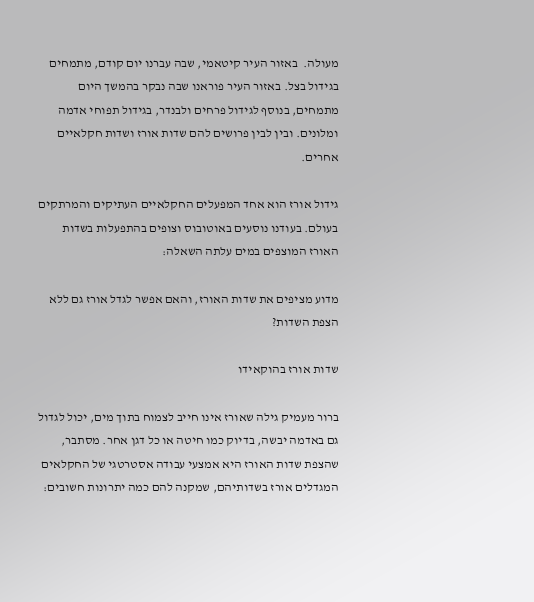מעולה.  באזור העיר קיטאמי, שבה עברנו יום קודם, מתמחים בגידול בצל. באזור העיר פוראנו שבה נבקר בהמשך היום מתמחים, בנוסף לגידול פרחים ולבנדר, בגידול תפוחי אדמה ומלונים. ובין לבין פרושים להם שדות אורז ושדות חקלאיים אחרים.

גידול אורז הוא אחד המפעלים החקלאיים העתיקים והמרתקים בעולם. בעודנו נוסעים באוטובוס וצופים בהתפעלות בשדות האורז המוצפים במים עלתה השאלה:

מדוע מציפים את שדות האורז, והאם אפשר לגדל אורז גם ללא הצפת השדות?

שדות אורז בהוקאידו

ברור מעמיק גילה שאורז אינו חייב לצמוח בתוך מים, יכול לגדול גם באדמה יבשה, בדיוק כמו חיטה או כל דגן אחר. מסתבר, שהצפת שדות האורז היא אמצעי עבודה אסטרטגי של החקלאים המגדלים אורז בשדותיהם, שמקנה להם כמה יתרונות חשובים: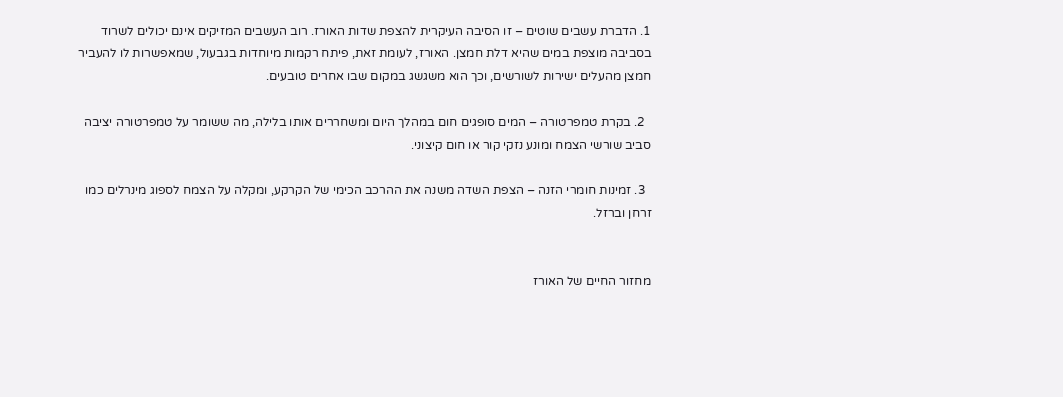1. הדברת עשבים שוטים – זו הסיבה העיקרית להצפת שדות האורז. רוב העשבים המזיקים אינם יכולים לשרוד בסביבה מוצפת במים שהיא דלת חמצן. האורז, לעומת זאת, פיתח רקמות מיוחדות בגבעול, שמאפשרות לו להעביר חמצן מהעלים ישירות לשורשים, וכך הוא משגשג במקום שבו אחרים טובעים.

  2. בקרת טמפרטורה – המים סופגים חום במהלך היום ומשחררים אותו בלילה, מה ששומר על טמפרטורה יציבה סביב שורשי הצמח ומונע נזקי קור או חום קיצוני.

  3. זמינות חומרי הזנה – הצפת השדה משנה את ההרכב הכימי של הקרקע, ומקלה על הצמח לספוג מינרלים כמו זרחן וברזל.


מחזור החיים של האורז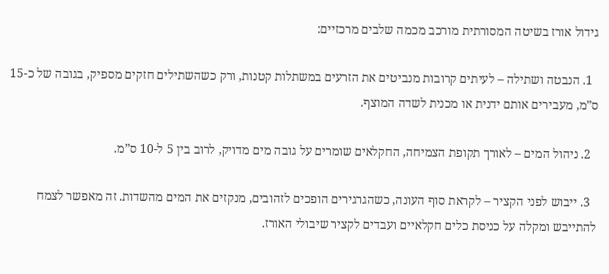גידול אורז בשיטה המסורתית מורכב מכמה שלבים מרכזיים:

  1. הנבטה ושתילה – לעיתים קרובות מנביטים את הזרעים במשתלות קטנות, ורק כשהשתילים חזקים מספיק, בגובה של כ-15 ס”מ, מעבירים אותם ידנית או מכנית לשדה המוצף.

  2. ניהול המים – לאורך תקופת הצמיחה, החקלאים שומרים על גובה מים מדויק, לרוב בין 5 ל-10 ס”מ.

  3. ייבוש לפני הקציר – לקראת סוף העונה, כשהגרגירים הופכים לזהובים, מנקזים את המים מהשדות. זה מאפשר לצמח להתייבש ומקלה על כניסת כלים חקלאיים ועבדים לקציר שיבולי האורז.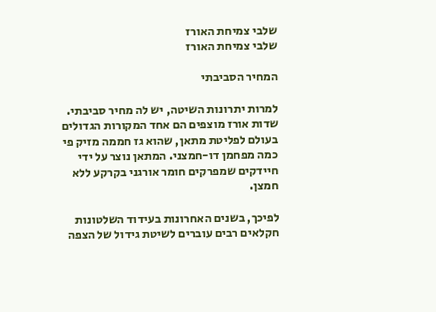שלבי צמיחת האורז
שלבי צמיחת האורז

המחיר הסביבתי

למרות יתרונות השיטה, יש לה מחיר סביבתי. שדות אורז מוצפים הם אחד המקורות הגדולים בעולם לפליטת מתאן, שהוא גז חממה מזיק פי כמה מפחמן דו-חמצני. המתאן נוצר על ידי חיידקים שמפרקים חומר אורגני בקרקע ללא חמצן.

לפיכך, בשנים האחרונות בעידוד השלטונות חקלאים רבים עוברים לשיטת גידול של הצפה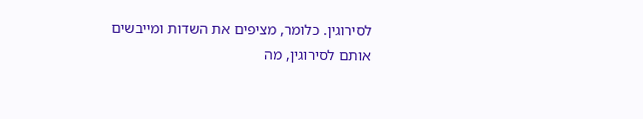לסירוגין. כלומר, מציפים את השדות ומייבשים אותם לסירוגין, מה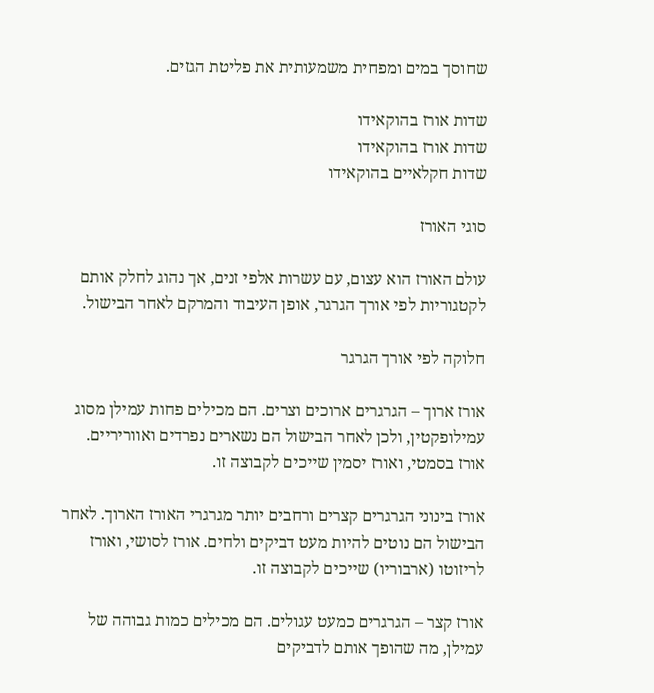שחוסך במים ומפחית משמעותית את פליטת הגזים.

שדות אורז בהוקאידו
שדות אורז בהוקאידו
שדות חקלאיים בהוקאידו

סוגי האורז

עולם האורז הוא עצום, עם עשרות אלפי זנים, אך נהוג לחלק אותם לקטגוריות לפי אורך הגרגר, אופן העיבוד והמרקם לאחר הבישול.

חלוקה לפי אורך הגרגר

אורז ארוך – הגרגרים ארוכים וצרים. הם מכילים פחות עמילן מסוג עמילופקטין, ולכן לאחר הבישול הם נשארים נפרדים ואווריריים. אורז בסמטי, ואורז יסמין שייכים לקבוצה זו.

אורז בינוני הגרגרים קצרים ורחבים יותר מגרגרי האורז הארוך. לאחר הבישול הם נוטים להיות מעט דביקים ולחים. אורז לסושי, ואורז לריזוטו (ארבוריו) שייכים לקבוצה זו.

אורז קצר – הגרגרים כמעט עגולים. הם מכילים כמות גבוהה של עמילן, מה שהופך אותם לדביקים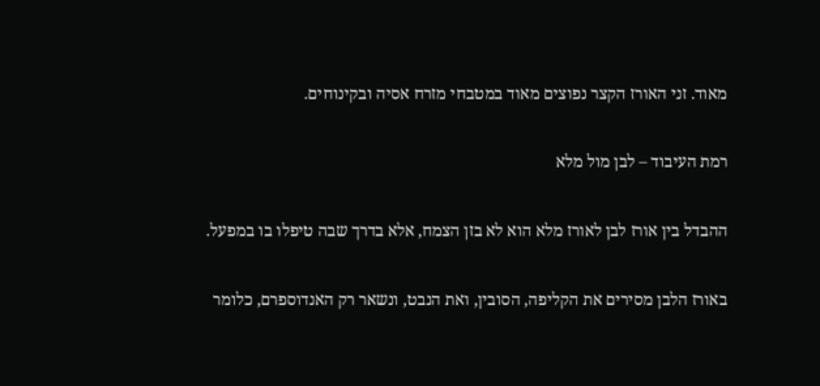מאוד. זני האורז הקצר נפוצים מאוד במטבחי מזרח אסיה ובקינוחים.

רמת העיבוד – לבן מול מלא

ההבדל בין אורז לבן לאורז מלא הוא לא בזן הצמח, אלא בדרך שבה טיפלו בו במפעל.

באורז הלבן מסירים את הקליפה, הסובין, ואת הנבט, ונשאר רק האנדוספרם, כלומר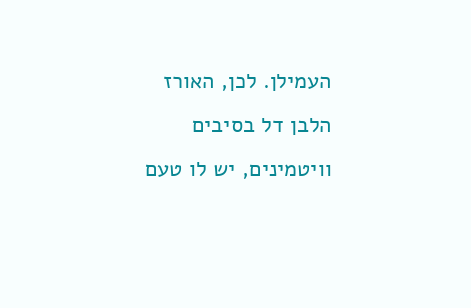העמילן. לכן, האורז הלבן דל בסיבים וויטמינים, יש לו טעם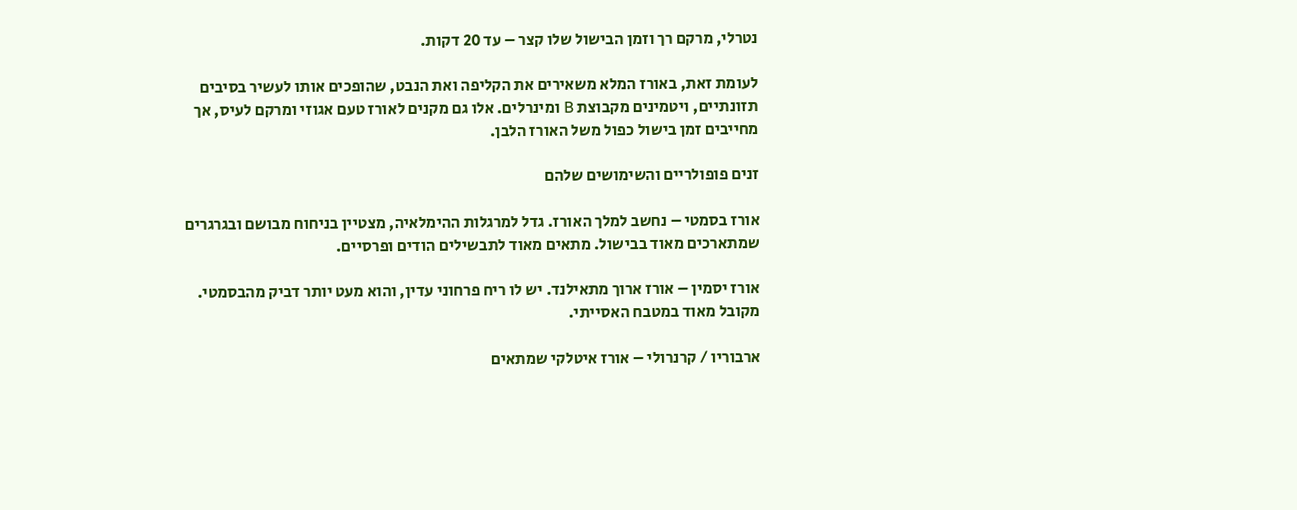נטרלי, מרקם רך וזמן הבישול שלו קצר – עד 20 דקות.

לעומת זאת, באורז המלא משאירים את הקליפה ואת הנבט, שהופכים אותו לעשיר בסיבים תזונתיים, ויטמינים מקבוצת B ומינרלים. אלו גם מקנים לאורז טעם אגוזי ומרקם לעיס, אך מחייבים זמן בישול כפול משל האורז הלבן.

זנים פופולריים והשימושים שלהם

אורז בסמטי – נחשב למלך האורז. גדל למרגלות ההימלאיה, מצטיין בניחוח מבושם ובגרגרים שמתארכים מאוד בבישול. מתאים מאוד לתבשילים הודים ופרסיים.

אורז יסמין – אורז ארוך מתאילנד. יש לו ריח פרחוני עדין, והוא מעט יותר דביק מהבסמטי. מקובל מאוד במטבח האסייתי.

ארבוריו / קרנרולי – אורז איטלקי שמתאים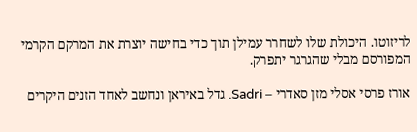לריזוטו. היכולת שלו לשחרר עמילן תוך כדי בחישה יוצרת את המרקם הקרמי המפורסם מבלי שהגרגר יתפרק.

אורז פרסי אסלי מזן סאדרי – Sadri. גדל באיראן ונחשב לאחד הזנים היקרים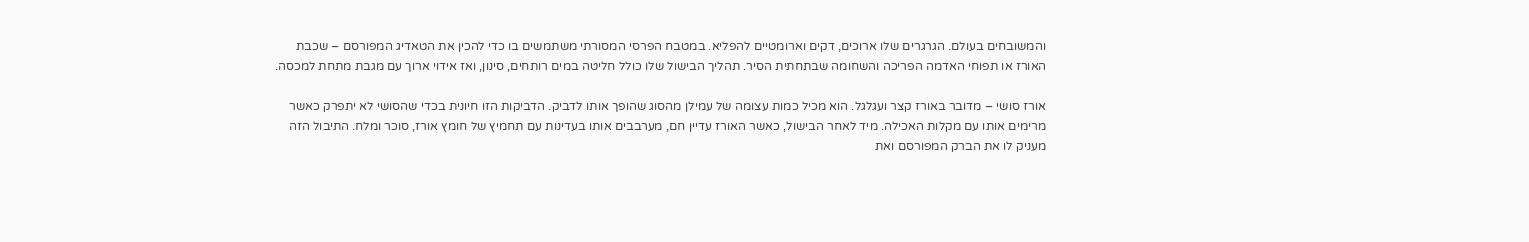והמשובחים בעולם. הגרגרים שלו ארוכים, דקים וארומטיים להפליא. במטבח הפרסי המסורתי משתמשים בו כדי להכין את הטאדיג המפורסם – שכבת האורז או תפוחי האדמה הפריכה והשחומה שבתחתית הסיר. תהליך הבישול שלו כולל חליטה במים רותחים, סינון, ואז אידוי ארוך עם מגבת מתחת למכסה.

אורז סושי – מדובר באורז קצר ועגלגל. הוא מכיל כמות עצומה של עמילן מהסוג שהופך אותו לדביק. הדביקות הזו חיונית בכדי שהסושי לא יתפרק כאשר מרימים אותו עם מקלות האכילה. מיד לאחר הבישול, כאשר האורז עדיין חם, מערבבים אותו בעדינות עם תחמיץ של חומץ אורז, סוכר ומלח. התיבול הזה מעניק לו את הברק המפורסם ואת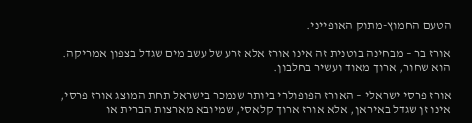הטעם החמוץ-מתוק האופייני.

אורז בר – מבחינה בוטנית זה אינו אורז אלא זרע של עשב מים שגדל בצפון אמריקה. הוא שחור, ארוך מאוד ועשיר בחלבון.

אורז פרסי ישראלי – האורז הפופולרי ביותר שנמכר בישראל תחת המוצג אורז פרסי, אינו זן שגדל באיראן, אלא אורז ארוך קלאסי, שמיובא מארצות הברית או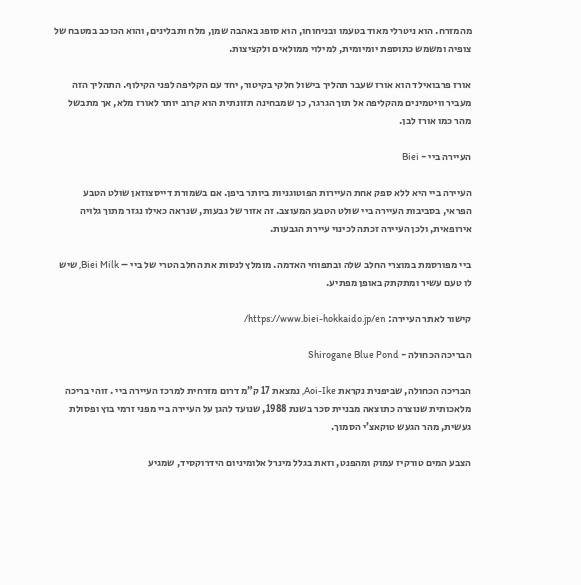מהמזרח. הוא ניטרלי מאוד בטעמו ובניחוחו, הוא סופג באהבה שמן, מלח ותבלינים, והוא הכוכב במטבח של צופיה ומשמש כתוספת יומיומית, למילוי ממולאים ולקציצות.

אורז פרבואילד הוא אורז שעבר תהליך בישול חלקי בקיטור, יחד עם הקליפה לפני הקילוף. התהליך הזה מעביר וויטמינים מהקליפה אל תוך הגרגר, כך שמבחינה תזונתית הוא קרוב יותר לאורז מלא, אך מתבשל מהר כמו אורז לבן.

העיירה ביי - Biei

העיירה ביי היא ללא ספק אחת העיירות הפוטוגניות ביותר ביפן. אם בשמורת דייסצוזאן שולט הטבע הפראי, בסביבות העיירה ביי שולט הטבע המעוצב. זה אזור של גבעות, שנראה כאילו נגזר מתוך גלויה אירופאית, ולכן העיירה זכתה לכינוי עיירת הגבעות.

ביי מפורסמת במוצרי החלב שלה ובתפוחי האדמה. מומלץ לנסות את החלב הטרי של ביי – Biei Milk, שיש לו טעם עשיר ומתקתק באופן מפתיע.

קישור לאתר העיירה: https://www.biei-hokkaido.jp/en/

הבריכה הכחולה - Shirogane Blue Pond

הבריכה הכחולה, שביפנית נקראת Aoi-Ike, נמצאת 17 ק”מ דרום מזרחית למרכז העיירה ביי . זוהי בריכה מלאכותית שנוצרה כתוצאה מבניית סכר בשנת 1988, שנועד להגן על העיירה ביי מפני זרמי בוץ ופסולת געשית, מהר הגעש טוקאצ’י הסמוך.

הצבע המים טורקיז עמוק ומהפנט, וזאת בגלל מינרל אלומיניום הידרוקסיד, שמגיע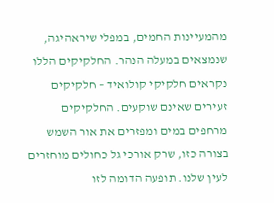מהמעיינות החמים, במפלי שיראהיגה, שנמצאים במעלה הנהר. החלקיקים הללו נקראים חלקיקי קולואיד – חלקיקים זעירים שאינם שוקעים. החלקיקים מרחפים במים ומפזרים את אור השמש בצורה כזו, שרק אורכי גל כחולים מוחזרים לעין שלנו. תופעה הדומה לזו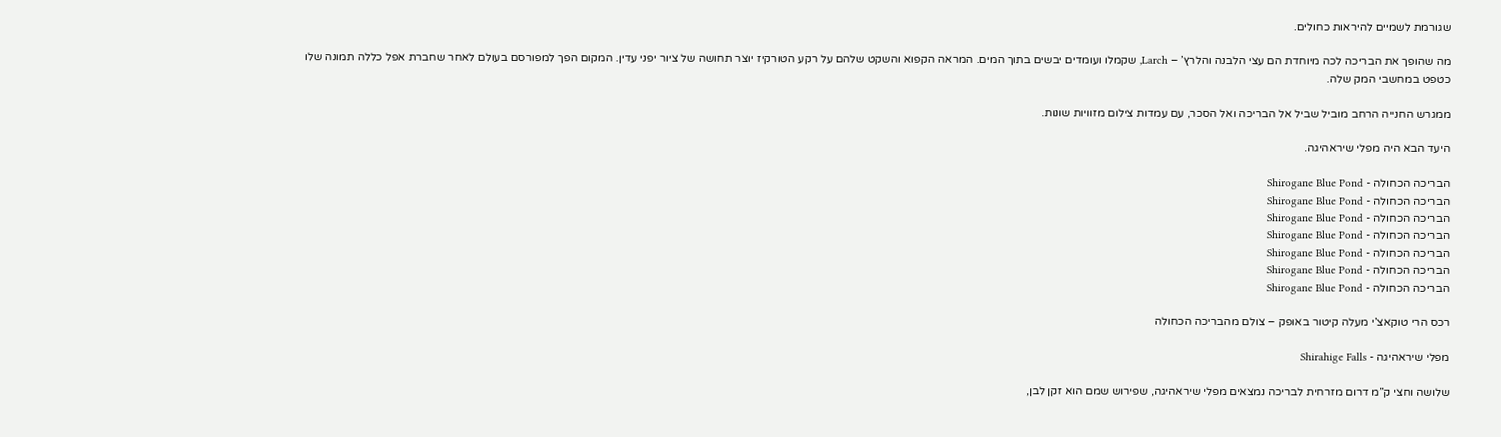שגורמת לשמיים להיראות כחולים.

מה שהופך את הבריכה לכה מיוחדת הם עצי הלבנה והלרץ’ – Larch, שקמלו ועומדים יבשים בתוך המים. המראה הקפוא והשקט שלהם על רקע הטורקיז יוצר תחושה של ציור יפני עדין. המקום הפך למפורסם בעולם לאחר שחברת אפל כללה תמונה שלו כטפט במחשבי המק שלה.

ממגרש החנייה הרחב מוביל שביל אל הבריכה ואל הסכר, עם עמדות צילום מזוויות שונות.

היעד הבא היה מפלי שיראהיגה.

הבריכה הכחולה - Shirogane Blue Pond
הבריכה הכחולה - Shirogane Blue Pond
הבריכה הכחולה - Shirogane Blue Pond
הבריכה הכחולה - Shirogane Blue Pond
הבריכה הכחולה - Shirogane Blue Pond
הבריכה הכחולה - Shirogane Blue Pond
הבריכה הכחולה - Shirogane Blue Pond

רכס הרי טוקאצ’י מעלה קיטור באופק – צולם מהבריכה הכחולה

מפלי שיראהיגה - Shirahige Falls

שלושה וחצי ק”מ דרום מזרחית לבריכה נמצאים מפלי שיראהיגה, שפירוש שמם הוא זקן לבן,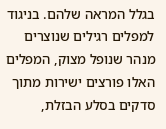בגלל המראה שלהם. בניגוד למפלים רגילים שנוצרים מנהר שנופל מצוק, המפלים האלו פורצים ישירות מתוך סדקים בסלע הבזלת,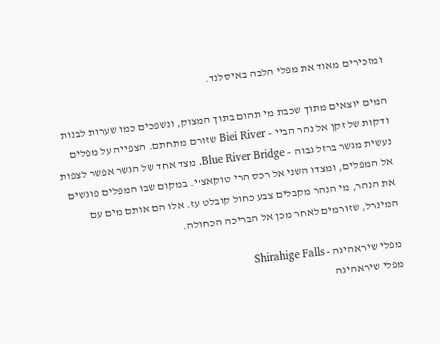ומזכירים מאוד את מפלי הלבה באיסלנד.

המים יוצאים מתוך שכבת מי תהום בתוך המצוק, ונשפכים כמו שערות לבנות ודקות של זקן אל נהר הביי – Biei River שזורם מתחתם. הצפייה על מפלים נעשית מגשר ברזל גבוה – Blue River Bridge. מצד אחד של הגשר אפשר לצפות אל המפלים, ומצדו השני אל רכס הרי טוקאצ’י. במקום שבו המפלים פוגשים את הנהר, מי הנהר מקבלים צבע כחול קובלט עז. אלו הם אותם מים עם המינרל, שזורמים לאחר מכן אל הבריכה הכחולה.

מפלי שיראהיגה - Shirahige Falls
מפלי שיראהיגה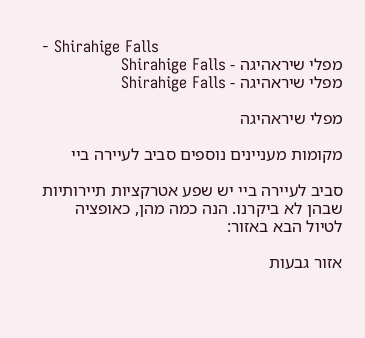- Shirahige Falls
מפלי שיראהיגה - Shirahige Falls
מפלי שיראהיגה - Shirahige Falls

מפלי שיראהיגה

מקומות מעניינים נוספים סביב לעיירה ביי

סביב לעיירה ביי יש שפע אטרקציות תיירותיות שבהן לא ביקרנו. הנה כמה מהן, כאופציה לטיול הבא באזור:

אזור גבעות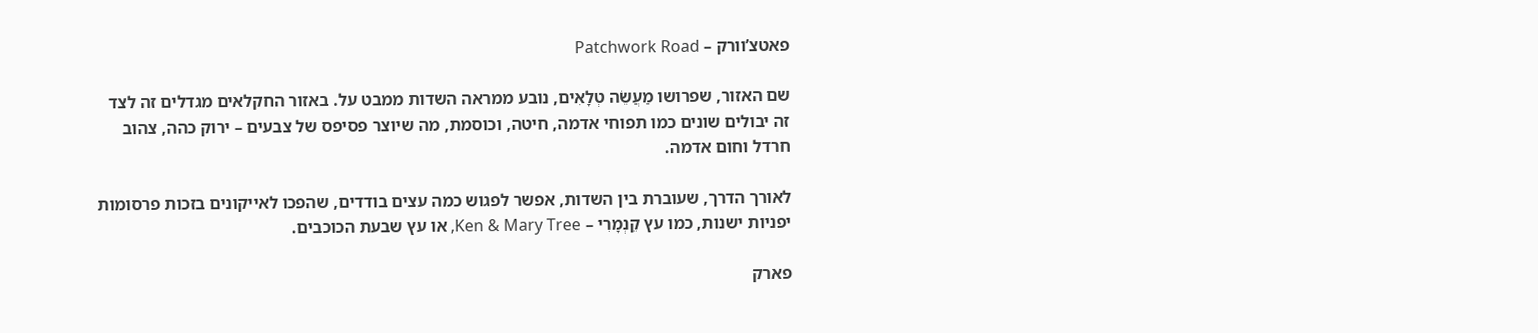פאטצ’וורק – Patchwork Road

שם האזור, שפרושו מַעֲשֵׂה טְלָאִים, נובע ממראה השדות ממבט על. באזור החקלאים מגדלים זה לצד זה יבולים שונים כמו תפוחי אדמה, חיטה, וכוסמת, מה שיוצר פסיפס של צבעים – ירוק כהה, צהוב חרדל וחום אדמה.

לאורך הדרך, שעוברת בין השדות, אפשר לפגוש כמה עצים בודדים, שהפכו לאייקונים בזכות פרסומות יפניות ישנות, כמו עץ קֵנְמָרִי – Ken & Mary Tree, או עץ שבעת הכוכבים.

פארק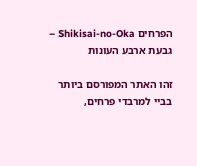הפרחים Shikisai-no-Oka – גבעת ארבע העונות

זהו האתר המפורסם ביותר בביי למרבדי פרחים,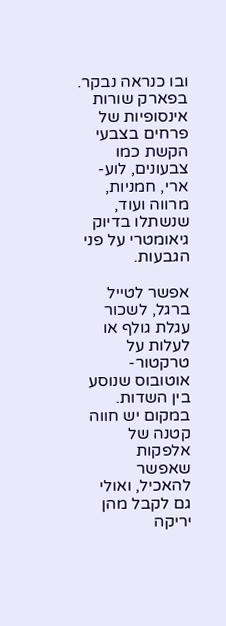ובו כנראה נבקר. בפארק שורות אינסופיות של פרחים בצבעי הקשת כמו צבעונים, לוע-ארי, חמניות, מרווה ועוד, שנשתלו בדיוק גיאומטרי על פני הגבעות.

אפשר לטייל ברגל, לשכור עגלת גולף או לעלות על טרקטור-אוטובוס שנוסע בין השדות. במקום יש חווה קטנה של אלפקות שאפשר להאכיל, ואולי גם לקבל מהן יריקה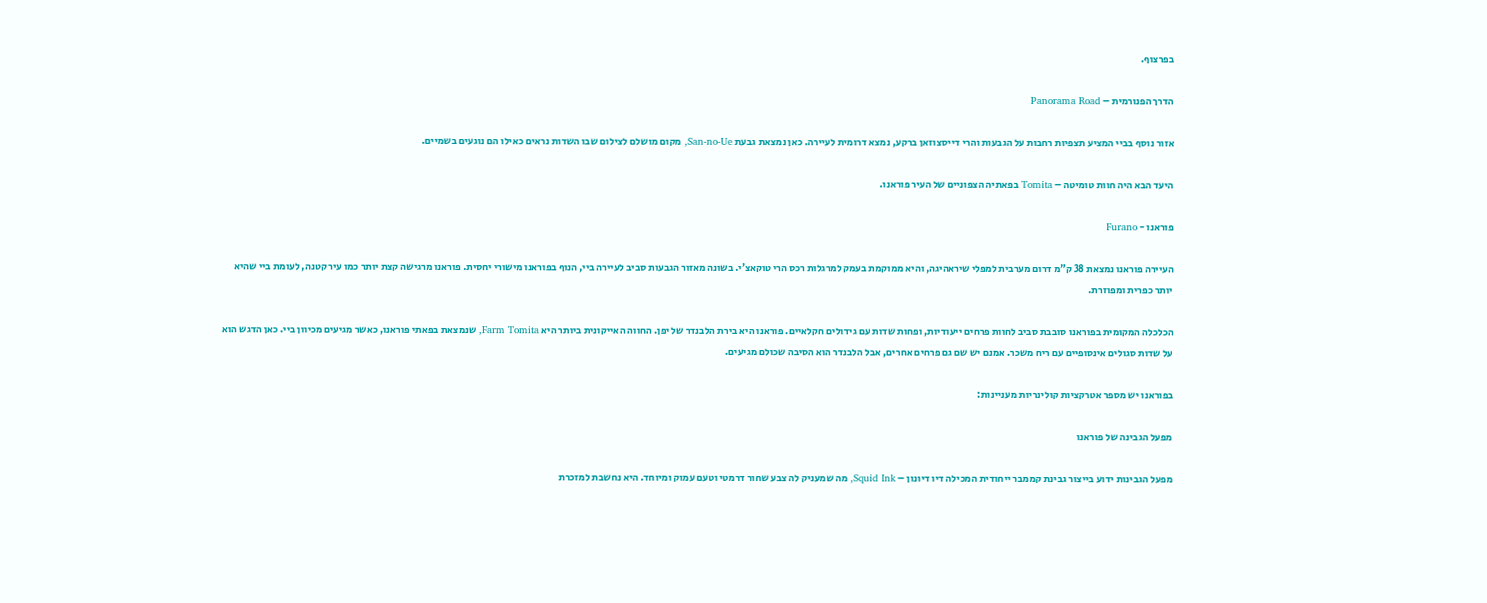בפרצוף.

הדרך הפנורמית – Panorama Road

אזור נוסף בביי המציע תצפיות רחבות על הגבעות והרי דייסצוזאן ברקע, נמצא דרומית לעיירה. כאן נמצאת גבעת San-no-Ue, מקום מושלם לצילום שבו השדות נראים כאילו הם נוגעים בשמיים.

היעד הבא היה חוות טומיטה – Tomita בפאתיה הצפוניים של העיר פוראנו.

פוראנו - Furano

העיירה פוראנו נמצאת 38 ק”מ דרום מערבית למפלי שיראהיגה, והיא ממוקמת בעמק למרגלות רכס הרי טוקאצ’י. בשונה מאזור הגבעות סביב לעיירה ביי, הנוף בפוראנו מישורי יחסית. פוראנו מרגישה קצת יותר כמו עיר קטנה, לעומת ביי שהיא יותר כפרית ומפוזרת.

הכלכלה המקומית בפוראנו סובבת סביב לחוות פרחים ייעודיות, ופחות שדות עם גידולים חקלאיים. פוראנו היא בירת הלבנדר של יפן. החווה האייקונית ביותר היא Farm Tomita, שנמצאת בפאתי פוראנו, כאשר מגיעים מכיוון ביי. כאן הדגש הוא על שדות סגולים אינסופיים עם ריח משכר. אמנם יש שם גם פרחים אחרים, אבל הלבנדר הוא הסיבה שכולם מגיעים.

בפוראנו יש מספר אטרקציות קולינריות מעניינות:

מפעל הגבינה של פוראנו

מפעל הגבינות ידוע בייצור גבינת קממבר ייחודית המכילה דיו דיונון – Squid Ink, מה שמעניק לה צבע שחור דרמטי וטעם עמוק ומיוחד. היא נחשבת למזכרת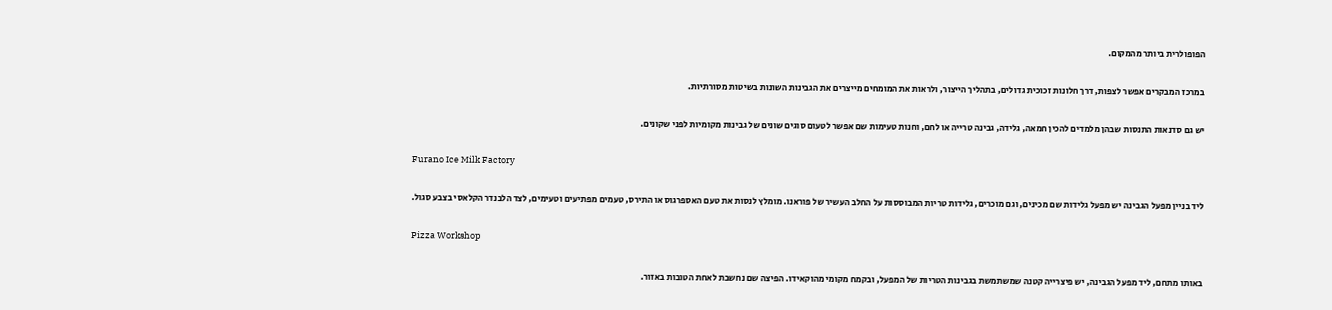הפופולרית ביותר מהמקום.

במרכז המבקרים אפשר לצפות, דרך חלונות זכוכית גדולים, בתהליך הייצור, ולראות את המומחים מייצרים את הגבינות השונות בשיטות מסורתיות.

יש גם סדנאות התנסות שבהן מלמדים להכין חמאה, גלידה, גבינה טרייה או לחם, וחנות טעימות שם אפשר לטעום סוגים שונים של גבינות מקומיות לפני שקונים.

Furano Ice Milk Factory

ליד בניין מפעל הגבינה יש מפעל גלידות שם מכינים, וגם מוכרים, גלידות טריות המבוססות על החלב העשיר של פוראנו. מומלץ לנסות את טעם האספרגוס או התירס, טעמים מפתיעים וטעימים, לצד הלבנדר הקלאסי בצבע סגול.

Pizza Workshop

באותו מתחם, ליד מפעל הגבינה, יש פיצרייה קטנה שמשתמשת בגבינות הטריות של המפעל, ובקמח מקומי מהוקאידו. הפיצה שם נחשבת לאחת הטובות באזור.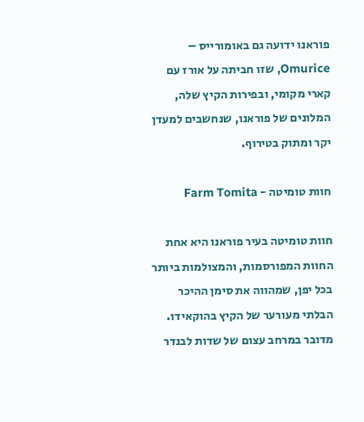פוראנו ידועה גם באומורייס – Omurice, שזו חביתה על אורז עם קארי מקומי, ובפירות הקיץ שלה, המלונים של פוראנו, שנחשבים למעדן יקר ומתוק בטירוף.

חוות טומיטה - Farm Tomita

חוות טומיטה בעיר פוראנו היא אחת החוות המפורסמות, והמצולמות ביותר בכל יפן, שמהווה את סימן ההיכר הבלתי מעורער של הקיץ בהוקאידו.  מדובר במרחב עצום של שדות לבנדר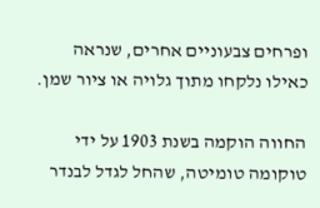ופרחים צבעוניים אחרים, שנראה כאילו נלקחו מתוך גלויה או ציור שמן.

החווה הוקמה בשנת 1903 על ידי טוקומה טומיטה, שהחל לגדל לבנדר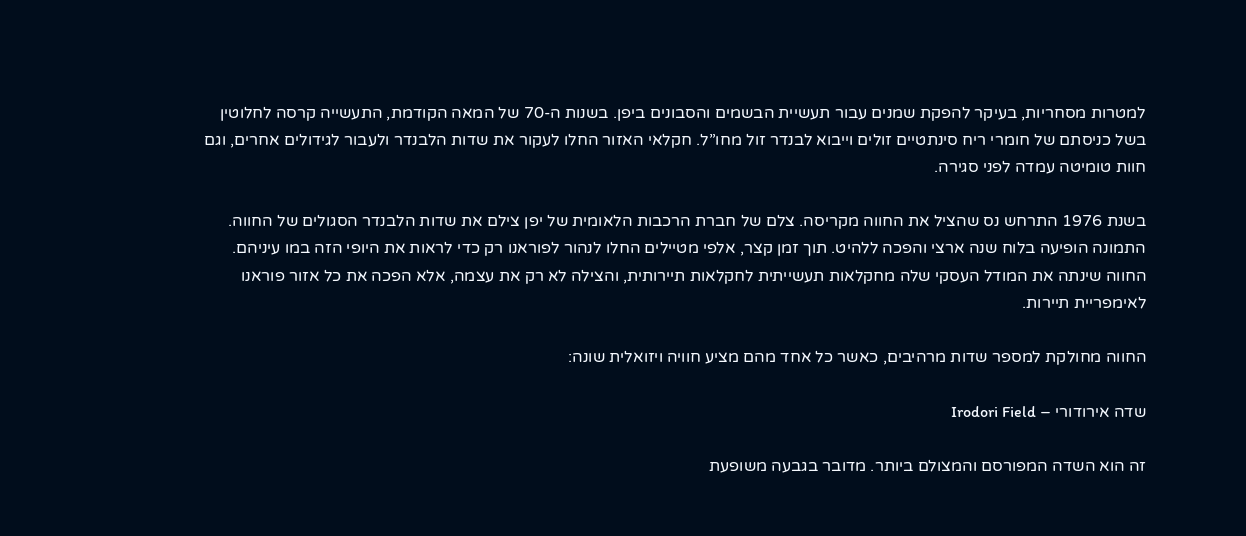למטרות מסחריות, בעיקר להפקת שמנים עבור תעשיית הבשמים והסבונים ביפן. בשנות ה-70 של המאה הקודמת, התעשייה קרסה לחלוטין בשל כניסתם של חומרי ריח סינתטיים זולים וייבוא לבנדר זול מחו”ל. חקלאי האזור החלו לעקור את שדות הלבנדר ולעבור לגידולים אחרים, וגם חוות טומיטה עמדה לפני סגירה.

בשנת 1976 התרחש נס שהציל את החווה מקריסה. צלם של חברת הרכבות הלאומית של יפן צילם את שדות הלבנדר הסגולים של החווה. התמונה הופיעה בלוח שנה ארצי והפכה ללהיט. תוך זמן קצר, אלפי מטיילים החלו לנהור לפוראנו רק כדי לראות את היופי הזה במו עיניהם. החווה שינתה את המודל העסקי שלה מחקלאות תעשייתית לחקלאות תיירותית, והצילה לא רק את עצמה, אלא הפכה את כל אזור פוראנו לאימפריית תיירות.

החווה מחולקת למספר שדות מרהיבים, כאשר כל אחד מהם מציע חוויה ויזואלית שונה:

שדה אירודורי – Irodori Field

זה הוא השדה המפורסם והמצולם ביותר. מדובר בגבעה משופעת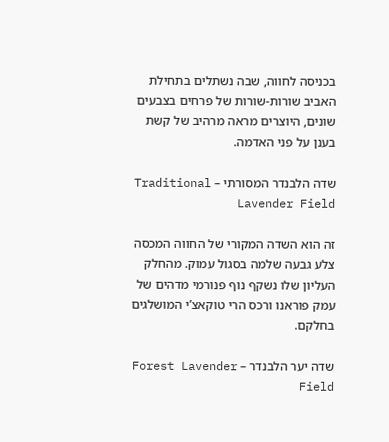בכניסה לחווה, שבה נשתלים בתחילת האביב שורות-שורות של פרחים בצבעים שונים, היוצרים מראה מרהיב של קשת בענן על פני האדמה.

שדה הלבנדר המסורתי – Traditional Lavender Field

זה הוא השדה המקורי של החווה המכסה צלע גבעה שלמה בסגול עמוק. מהחלק העליון שלו נשקף נוף פנורמי מדהים של עמק פוראנו ורכס הרי טוקאצ’י המושלגים בחלקם.

שדה יער הלבנדר – Forest Lavender Field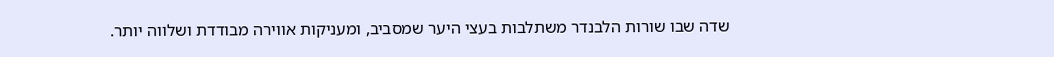שדה שבו שורות הלבנדר משתלבות בעצי היער שמסביב, ומעניקות אווירה מבודדת ושלווה יותר.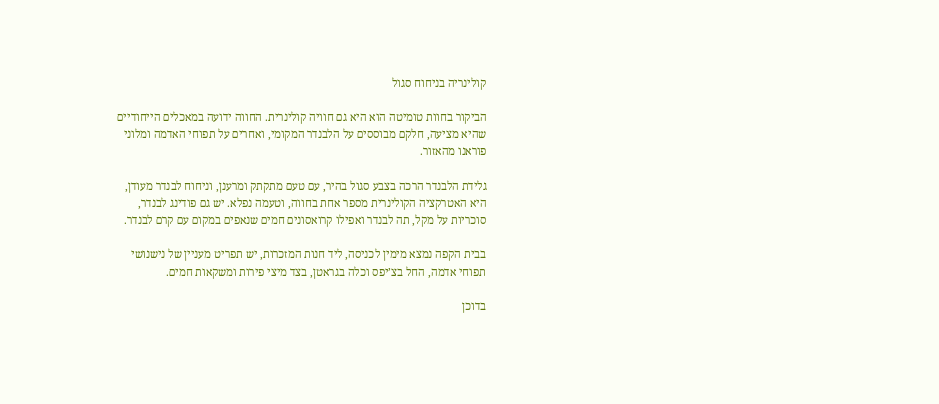קולינריה בניחוח סגול

הביקור בחוות טומיטה הוא היא גם חוויה קולינרית. החווה ידועה במאכלים הייחודיים שהיא מציעה, חלקם מבוססים על הלבנדר המקומי, ואחרים על תפוחי האדמה ומלוני פוראנו מהאזור.

גלידת הלבנדר הרכה בצבע סגול בהיר, עם טעם מתקתק ומרענן, וניחוח לבנדר מעודן, היא האטרקציה הקולינרית מספר אחת בחווה, וטעמה נפלא. יש גם פודינג לבנדר, סוכריות על מקל, תה לבנדר ואפילו קרואסונים חמים שנאפים במקום עם קרם לבנדר.

בבית הקפה נמצא מימין לכניסה, ליד חנות המזכרות, יש תפריט מעניין של נישנושי תפוחי אדמה, החל בצ’יפס וכלה בגראטן, בצד מיצי פירות ומשקאות חמים.

בדוכן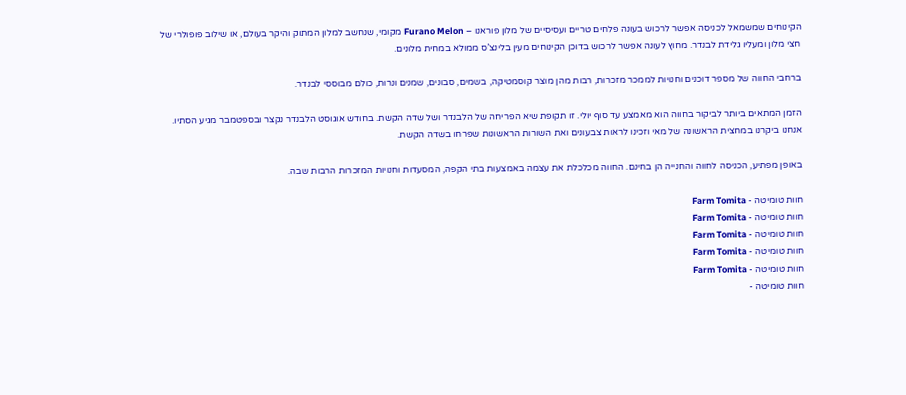הקינוחים שמשמאל לכניסה אפשר לרכוש בעונה פלחים טריים ועסיסיים של מלון פוראנו – Furano Melon מקומי, שנחשב למלון המתוק והיקר בעולם, או שילוב פופולרי של חצי מלון ומעליו גלידת לבנדר. מחוץ לעונה אפשר לרכוש בדוכן הקינוחים מעין בלינצ’ס ממולא במחית מלונים.

ברחבי החווה של מספר דוכנים וחנויות לממכר מזכרות, רבות מהן מוצר קוסמטיקה, בשמים, סבונים, שמנים ונרות, כולם מבוססי לבנדר.

הזמן המתאים ביותר לביקור בחווה הוא מאמצע עד סוף יולי. זו תקופת שיא הפריחה של הלבנדר ושל שדה הקשת. בחודש אוגוסט הלבנדר נקצר ובספטמבר מגיע הסתיו. אנחנו ביקרנו במחצית הראשונה של מאי וזכינו לראות צבעונים ואת השורות הראשונות שפרחו בשדה הקשת.

באופן מפתיע, הכניסה לחווה והחנייה הן בחינם. החווה מכלכלת את עצמה באמצעות בתי הקפה, המסעדות וחנויות המזכרות הרבות שבה.

חוות טומיטה - Farm Tomita
חוות טומיטה - Farm Tomita
חוות טומיטה - Farm Tomita
חוות טומיטה - Farm Tomita
חוות טומיטה - Farm Tomita
חוות טומיטה -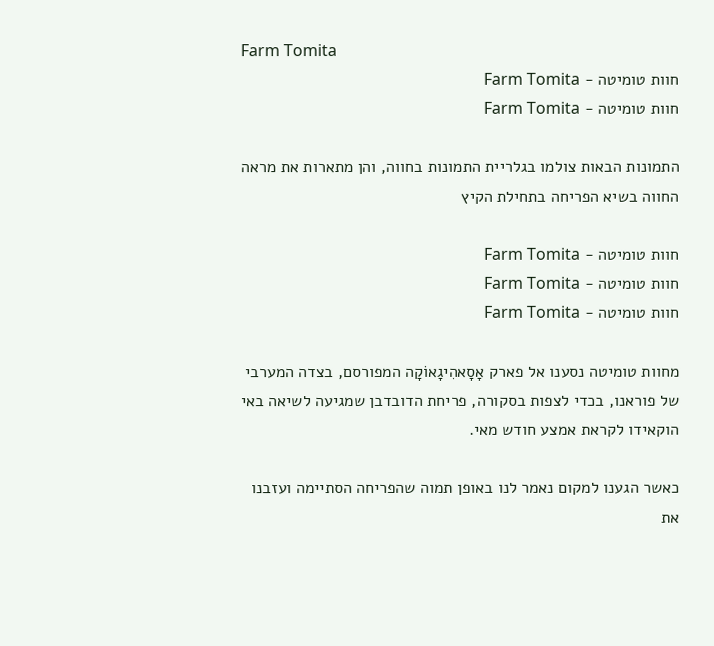Farm Tomita
חוות טומיטה - Farm Tomita
חוות טומיטה - Farm Tomita

התמונות הבאות צולמו בגלריית התמונות בחווה, והן מתארות את מראה החווה בשיא הפריחה בתחילת הקיץ

חוות טומיטה - Farm Tomita
חוות טומיטה - Farm Tomita
חוות טומיטה - Farm Tomita

מחוות טומיטה נסענו אל פארק אָסָאהִיגָאוֹקָה המפורסם, בצדה המערבי של פוראנו, בכדי לצפות בסקורה, פריחת הדובדבן שמגיעה לשיאה באי הוקאידו לקראת אמצע חודש מאי.

כאשר הגענו למקום נאמר לנו באופן תמוה שהפריחה הסתיימה ועזבנו את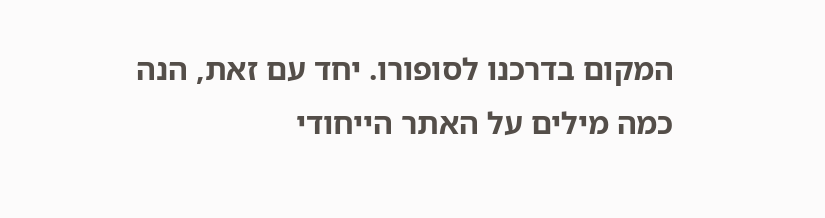המקום בדרכנו לסופורו. יחד עם זאת, הנה כמה מילים על האתר הייחודי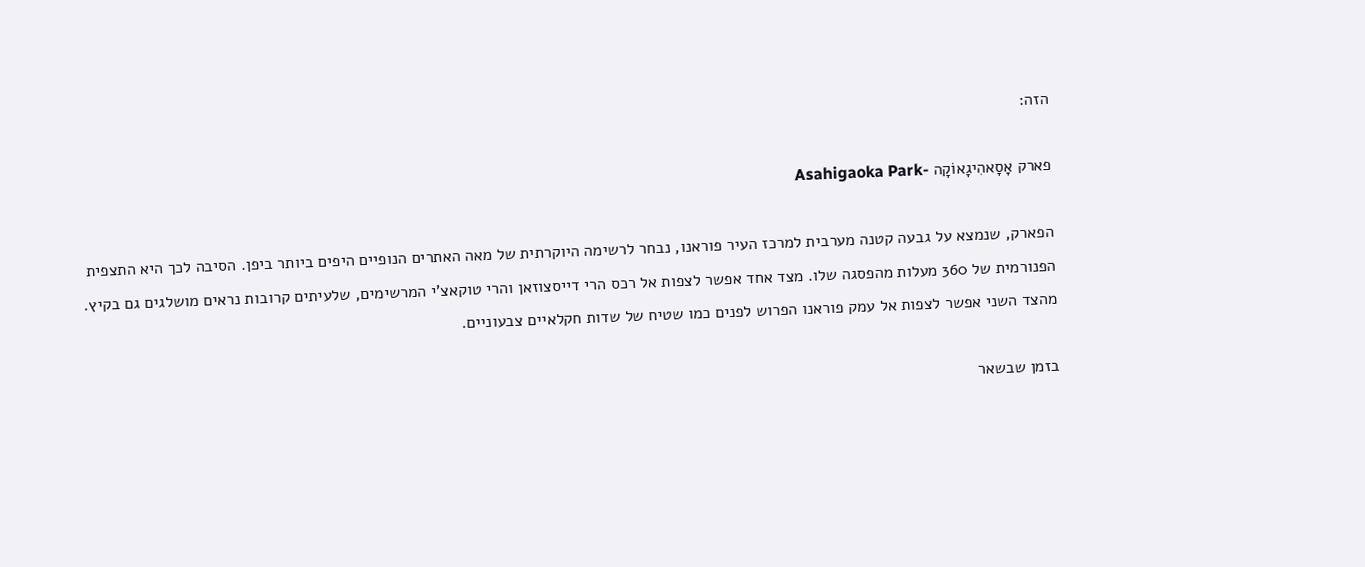הזה:

פארק אָסָאהִיגָאוֹקָה -Asahigaoka Park

הפארק, שנמצא על גבעה קטנה מערבית למרכז העיר פוראנו, נבחר לרשימה היוקרתית של מאה האתרים הנופיים היפים ביותר ביפן. הסיבה לכך היא התצפית הפנורמית של 360 מעלות מהפסגה שלו. מצד אחד אפשר לצפות אל רכס הרי דייסצוזאן והרי טוקאצ’י המרשימים, שלעיתים קרובות נראים מושלגים גם בקיץ. מהצד השני אפשר לצפות אל עמק פוראנו הפרוש לפנים כמו שטיח של שדות חקלאיים צבעוניים.

בזמן שבשאר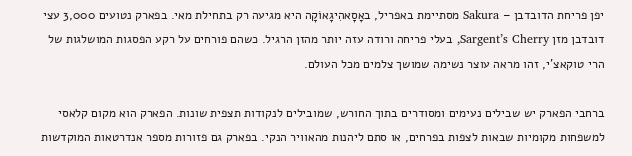יפן פריחת הדובדבן – Sakura מסתיימת באפריל, באָסָאהִיגָאוֹקָה היא מגיעה רק בתחילת מאי. בפארק נטועים 3,000 עצי דובדבן מזן Sargent’s Cherry, בעלי פריחה ורודה עזה יותר מהזן הרגיל. כשהם פורחים על רקע הפסגות המושלגות של הרי טוקאצ’י, זהו מראה עוצר נשימה שמושך צלמים מכל העולם.

ברחבי הפארק יש שבילים נעימים ומסודרים בתוך החורש, שמובילים לנקודות תצפית שונות. הפארק הוא מקום קלאסי למשפחות מקומיות שבאות לצפות בפרחים, או סתם ליהנות מהאוויר הנקי. בפארק גם פזורות מספר אנדרטאות המוקדשות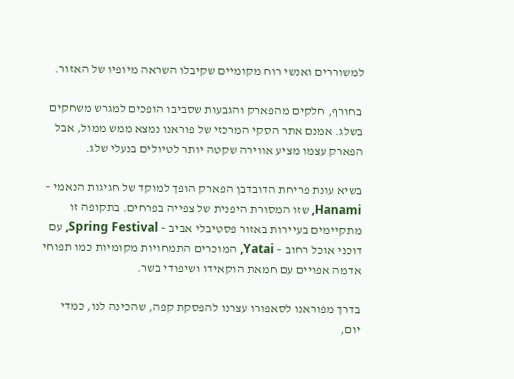למשוררים ואנשי רוח מקומיים שקיבלו השראה מיופיו של האזור.

 בחורף, חלקים מהפארק והגבעות שסביבו הופכים למגרש משחקים בשלג. אמנם אתר הסקי המרכזי של פוראנו נמצא ממש ממול, אבל הפארק עצמו מציע אווירה שקטה יותר לטיולים בנעלי שלג.

בשיא עונת פריחת הדובדבן הפארק הופך למוקד של חגיגות הנאמי – Hanami, שזו המסורת היפנית של צפייה בפרחים. בתקופה זו מתקיימים בעיירות באזור פסטיבלי אביב – Spring Festival, עם דוכני אוכל רחוב – Yatai, המוכרים התמחויות מקומיות כמו תפוחי אדמה אפויים עם חמאת הוקאידו ושיפודי בשר.

בדרך מפוראנו לסאפורו עצרנו להפסקת קפה, שהכינה לנו, כמדי יום,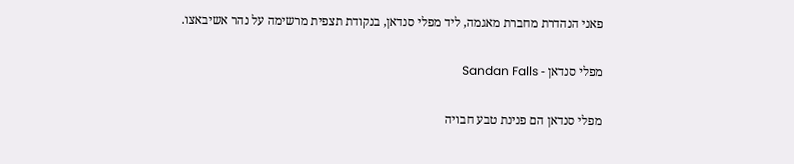פאני הנהדרת מחברת מאגמה, ליד מפלי סנדאן, בנקודת תצפית מרשימה על נהר אשיבאצו.

מפלי סנדאן - Sandan Falls

מפלי סנדאן הם פנינת טבע חבויה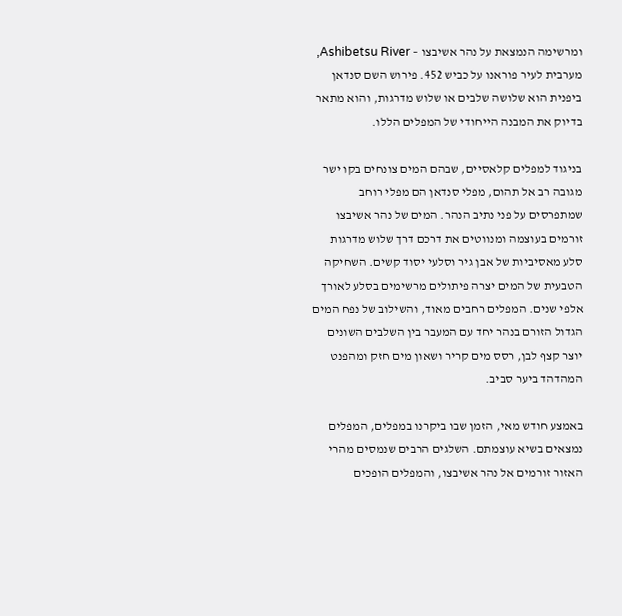ומרשימה הנמצאת על נהר אשיבצו – Ashibetsu River, מערבית לעיר פוראנו על כביש 452. פירוש השם סנדאן ביפנית הוא שלושה שלבים או שלוש מדרגות, והוא מתאר בדיוק את המבנה הייחודי של המפלים הללו.

בניגוד למפלים קלאסיים, שבהם המים צונחים בקו ישר מגובה רב אל תהום, מפלי סנדאן הם מפלי רוחב שמתפרסים על פני נתיב הנהר. המים של נהר אשיבצו זורמים בעוצמה ומנווטים את דרכם דרך שלוש מדרגות סלע מאסיביות של אבן גיר וסלעי יסוד קשים. השחיקה הטבעית של המים יצרה פיתולים מרשימים בסלע לאורך אלפי שנים. המפלים רחבים מאוד, והשילוב של נפח המים הגדול הזורם בנהר יחד עם המעבר בין השלבים השונים יוצר קצף לבן, רסס מים קריר ושאון מים חזק ומהפנט המהדהד ביער סביב.

באמצע חודש מאי, הזמן שבו ביקרנו במפלים, המפלים נמצאים בשיא עוצמתם. השלגים הרבים שנמסים מהרי האזור זורמים אל נהר אשיבצו, והמפלים הופכים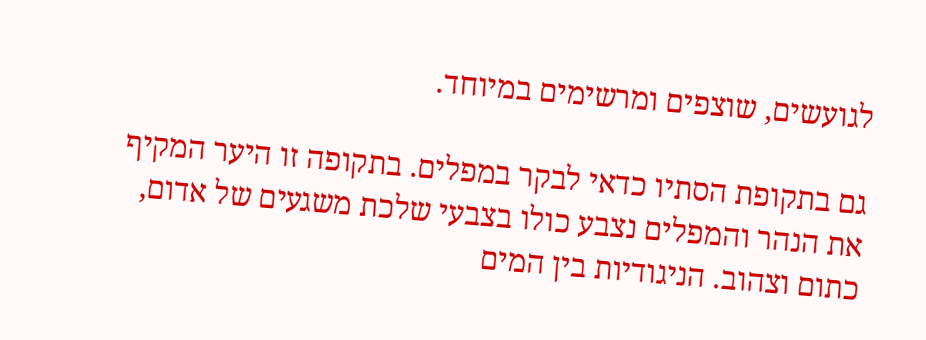לגועשים, שוצפים ומרשימים במיוחד.

גם בתקופת הסתיו כדאי לבקר במפלים. בתקופה זו היער המקיף את הנהר והמפלים נצבע כולו בצבעי שלכת משגעים של אדום, כתום וצהוב. הניגודיות בין המים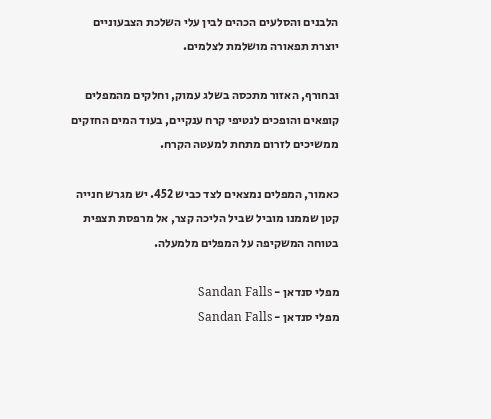הלבנים והסלעים הכהים לבין עלי השלכת הצבעוניים יוצרת תפאורה מושלמת לצלמים.

ובחורף, האזור מתכסה בשלג עמוק, וחלקים מהמפלים קופאים והופכים לנטיפי קרח ענקיים, בעוד המים החזקים ממשיכים לזרום מתחת למעטה הקרח.

כאמור, המפלים נמצאים לצד כביש 452. יש מגרש חנייה קטן שממנו מוביל שביל הליכה קצר, אל מרפסת תצפית בטוחה המשקיפה על המפלים מלמעלה.

מפלי סנדאן - Sandan Falls
מפלי סנדאן - Sandan Falls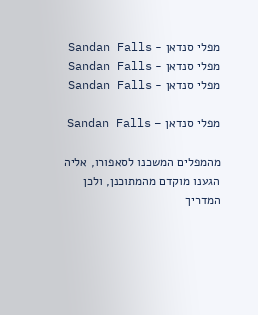מפלי סנדאן - Sandan Falls
מפלי סנדאן - Sandan Falls
מפלי סנדאן - Sandan Falls

מפלי סנדאן – Sandan Falls

מהמפלים המשכנו לסאפורו, אליה הגענו מוקדם מהמתוכנן, ולכן המדריך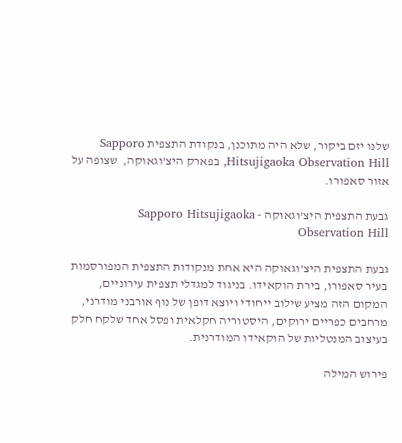שלנו יזם ביקור, שלא היה מתוכנן, בנקודת התצפית Sapporo Hitsujigaoka Observation Hill, בפארק היצ’וגאוקה,  שצופה על אזור סאפורו.

גבעת התצפית היצ'וגאוקה - Sapporo Hitsujigaoka Observation Hill

גבעת התצפית היצ’וגאוקה היא אחת מנקודות התצפית המפורסמות בעיר סאפורו, בירת הוקאידו. בניגוד למגדלי תצפית עירוניים, המקום הזה מציע שילוב ייחודי ויוצא דופן של נוף אורבני מודרני, מרחבים כפריים ירוקים, היסטוריה חקלאית ופסל אחד שלקח חלק בעיצוב המנטליות של הוקאידו המודרנית.

פירוש המילה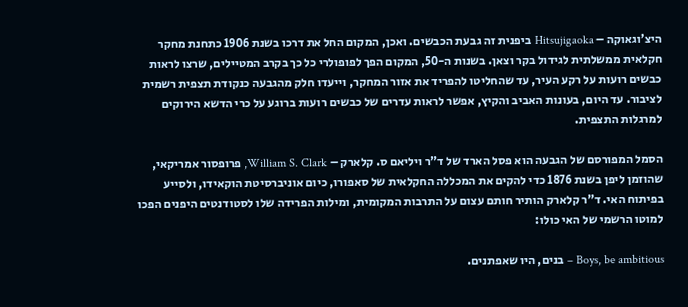היצ’וגאוקה – Hitsujigaoka ביפנית זה גבעת הכבשים. ואכן, המקום החל את דרכו בשנת 1906 כתחנת מחקר חקלאית ממשלתית לגידול בקר וצאן. בשנות ה-50, המקום הפך לפופולרי כל כך בקרב המטיילים, שרצו לראות כבשים רועות על רקע העיר, עד שהחליטו להפריד את אזור המחקר, וייעדו חלק מהגבעה כנקודת תצפית רשמית לציבור. עד היום, בעונות האביב והקיץ, אפשר לראות עדרים של כבשים רועות ברוגע על כרי הדשא הירוקים למרגלות התצפית.

הסמל המפורסם של הגבעה הוא פסל הארד של ד”ר ויליאם ס. קלארק – William S. Clark, פרופסור אמריקאי, שהוזמן ליפן בשנת 1876 כדי להקים את המכללה החקלאית של סאפורו, כיום אוניברסיטת הוקאידו, ולסייע בפיתוח האי. ד”ר קלארק הותיר חותם עצום על התרבות המקומית, ומילות הפרידה שלו לסטודנטים היפנים הפכו למוטו הרשמי של האי כולו:

Boys, be ambitious – בנים, היו שאפתנים.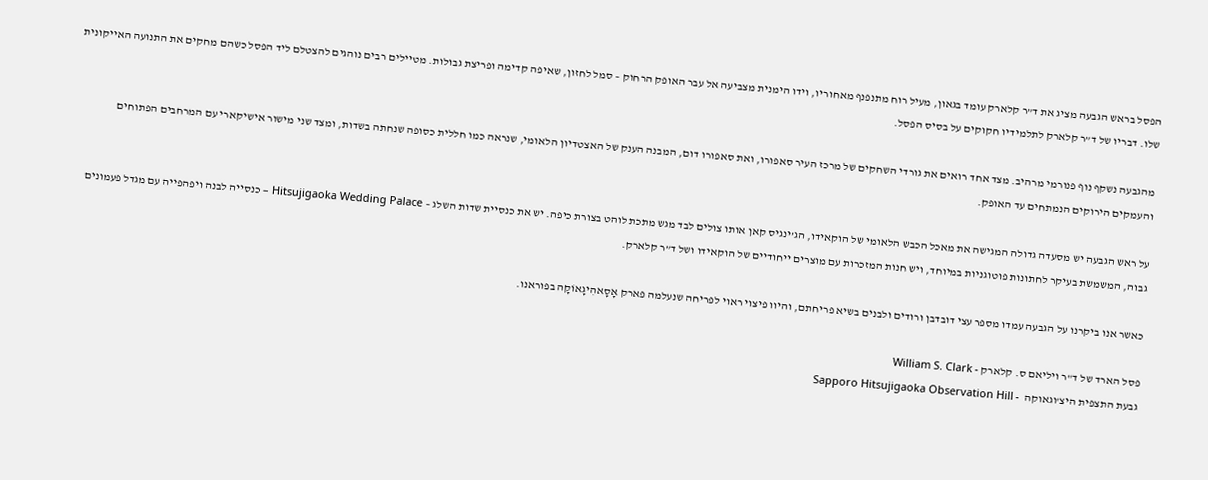הפסל בראש הגבעה מציג את ד”ר קלארק עומד בגאון, מעיל רוח מתנפנף מאחוריו, וידו הימנית מצביעה אל עבר האופק הרחוק – סמל לחזון, שאיפה קדימה ופריצת גבולות. מטיילים רבים נוהגים להצטלם ליד הפסל כשהם מחקים את התנועה האייקונית שלו. דבריו של ד”ר קלארק לתלמידיו חקוקים על בסיס הפסל.

מהגבעה נשקף נוף פנורמי מרהיב. מצד אחד רואים את גורדי השחקים של מרכז העיר סאפורו, ואת סאפורו דום, המבנה הענק של האצטדיון הלאומי, שנראה כמו חללית כסופה שנחתה בשדות, ומצד שני מישור אישיקארי עם המרחבים הפתוחים והעמקים הירוקים הנמתחים עד האופק.

על ראש הגבעה יש מסעדה גדולה המגישה את מאכל הכבש הלאומי של הוקאידו, הג’ינגיס קאן אותו צולים לבד מגש מתכת לוהט בצורת כיפה. יש את כנסיית שדות השלג – Hitsujigaoka Wedding Palace – כנסייה לבנה ויפהפייה עם מגדל פעמונים גבוה, המשמשת בעיקר לחתונות פוטוגניות במיוחד, ויש חנות המזכרות עם מוצרים ייחודיים של הוקאידו ושל ד”ר קלארק.

כאשר אנו ביקרנו על הגבעה עמדו מספר עצי דובדבן ורודים ולבנים בשיא פריחתם, והיוו פיצוי ראוי לפריחה שנעלמה פארק אָסָאהִיגָאוֹקָה בפוראנו.

פסל הארד של ד"ר ויליאם ס. קלארק - William S. Clark
גבעת התצפית היצ'וגאוקה  - Sapporo Hitsujigaoka Observation Hill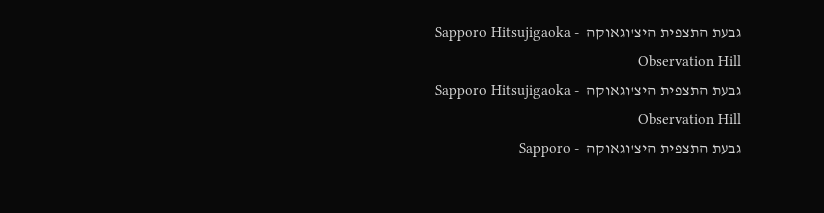גבעת התצפית היצ'וגאוקה  - Sapporo Hitsujigaoka Observation Hill
גבעת התצפית היצ'וגאוקה  - Sapporo Hitsujigaoka Observation Hill
גבעת התצפית היצ'וגאוקה  - Sapporo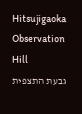Hitsujigaoka Observation Hill
גבעת התצפית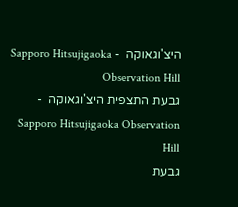היצ'וגאוקה  - Sapporo Hitsujigaoka Observation Hill
גבעת התצפית היצ'וגאוקה  - Sapporo Hitsujigaoka Observation Hill
גבעת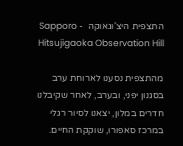התצפית היצ'וגאוקה  - Sapporo Hitsujigaoka Observation Hill

מהתצפית נסענו לארוחת ערב בסגנון יפני, ובערב, לאחר שקיבלנו חדרים במלון, יצאנו לסיור רגלי במרכז סאפורו, שוקקת החיים.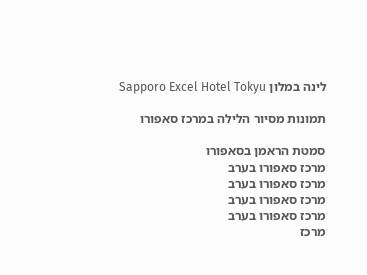לינה במלון Sapporo Excel Hotel Tokyu

תמונות מסיור הלילה במרכז סאפורו

סמטת הראמן בסאפורו
מרכז סאפורו בערב
מרכז סאפורו בערב
מרכז סאפורו בערב
מרכז סאפורו בערב
מרכז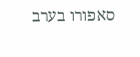סאפורו בערב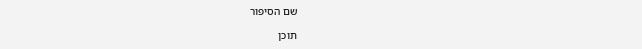שם הסיפור

תוכן